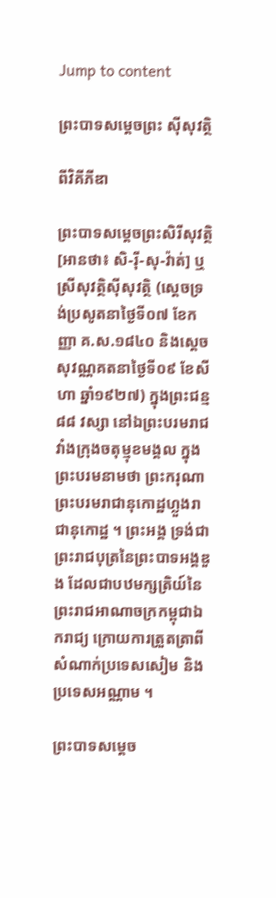Jump to content

ព្រះបាទសម្តេចព្រះ ស៊ីសុវត្ថិ

ពីវិគីភីឌា

ព្រះបាទសម្តេចព្រះសិរីសុវត្ថិ [អានថា៖ សិ-រ៉ី-សុ-វ៉ាត់] ឬ ស្រីសុវត្ថិស៊ីសុវត្ថិ (ស្ដេចទ្រង់ប្រសូតនាថ្ងៃទី០៧ ខែកញ្ញា គ.ស.១៨៤០ និងស្ដេចសុវណ្ណគតនាថ្ងៃទី០៩ ខែសីហា ឆ្នាំ១៩២៧) ក្នុងព្រះជន្ម៨៨ វស្សា នៅឯព្រះបរមរាជវាំងក្រុងចតុម្មុខមង្គល ក្នុងព្រះបរមនាមថា ព្រះករុណាព្រះបរមរាជានុកោដ្ឋហ្លួងរាជានុកោដ្ឋ ។ ព្រះអង្គ ទ្រង់ជាព្រះរាជបុត្រនៃព្រះបាទអង្គឌួង ដែលជាបឋមក្សត្រិយ៍នៃព្រះរាជអាណាចក្រកម្ពុជាឯករាជ្យ ក្រោយការត្រួតត្រាពីសំណាក់ប្រទេសសៀម និងប្រទេសអណ្ណាម ។

ព្រះបាទសម្តេច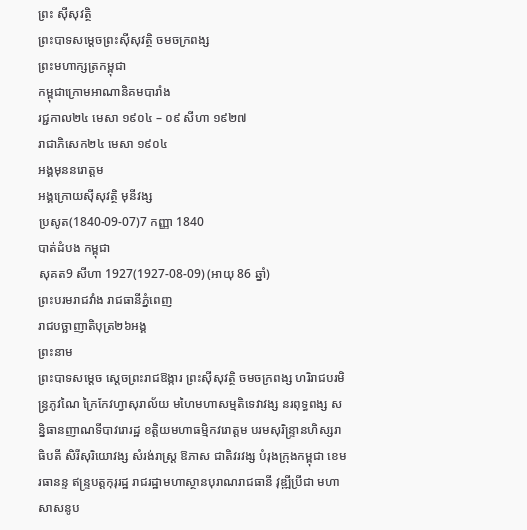ព្រះ ស៊ីសុវត្ថិ
ព្រះបាទសម្ដេចព្រះស៊ីសុវត្ថិ ចមចក្រពង្ស
ព្រះមហាក្សត្រកម្ពុជា
កម្ពុជាក្រោមអាណានិគមបារាំង
រជ្ជកាល២៤ មេសា ១៩០៤ – ០៩ សីហា ១៩២៧
រាជាភិសេក២៤ មេសា ១៩០៤
អង្គមុននរោត្ដម
អង្គក្រោយស៊ីសុវត្ថិ មុនីវង្ស
ប្រសូត(1840-09-07)7 កញ្ញា 1840
បាត់ដំបង កម្ពុជា
សុគត9 សីហា 1927(1927-08-09) (អាយុ 86 ឆ្នាំ)
ព្រះបរមរាជវាំង រាជធានីភ្នំពេញ
រាជបច្ឆាញាតិបុត្រ២៦អង្គ
ព្រះនាម
ព្រះបាទសម្តេច ស្តេចព្រះរាជឱង្ការ ព្រះស៊ីសុវត្ថិ ចមចក្រពង្ស ហរិរាជបរមិន្ធ្រភូវណៃ ក្រៃកែវហ្វាសុរាល័យ មហៃមហាសម្មតិទេវាវង្ស នរពុទ្ធពង្ស សន្និធានញាណទីបាវរោរដ្ឋ ខត្តិយមហាធម្មិកវរោត្តម បរមសុរិន្រ្ទានហិស្សរាធិបតី សិរីសុរិយោវង្ស សំរង់រាស្រ្ត ឱភាស ជាតិវរវង្ស បំរុងក្រុងកម្ពុជា ខេមរធានន្ទ ឥន្រ្ទបត្តកុរុរដ្ឋ រាជរដ្ឋាមហាស្ថានបុរាណរាជធានី វុឌ្ឍីប្រីជា មហាសាសនូប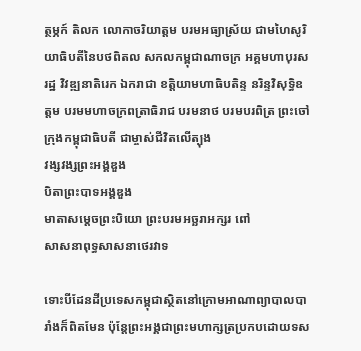ត្ថម្ភក៍ តិលក លោកាចរិយាត្តម បរមអធ្យាស្រ័យ ជាមហៃសូរិយាធិបតីនៃបថពិតល សកលកម្ពុជាណាចក្រ អគ្គមហាបុរសរដ្ឋ វិវឌ្ឍនាតិរេក ឯករាជា ខត្តិយាមហាធិបតិន្ទ នរិន្ទវិសុទ្ធិឧត្តម បរមមហាចក្រពត្រាធិរាជ បរមនាថ បរមបរពិត្រ ព្រះចៅក្រុងកម្ពុជាធិបតី ជាម្ចាស់ជីវិតលើត្បុង
វង្សវង្សព្រះអង្គឌួង
បិតាព្រះបាទអង្គឌួង
មាតាសម្តេចព្រះបិយោ ព្រះបរមអច្ឆរាអក្សរ ពៅ
សាសនាពុទ្ធសាសនាថេរវាទ

ទោះបីដែនដីប្រទេសកម្ពុជាសិ្ថតនៅក្រោមអាណាព្យាបាលបារាំងក៏ពិតមែន ប៉ុន្តែព្រះអង្គជាព្រះមហាក្សត្រប្រកបដោយទស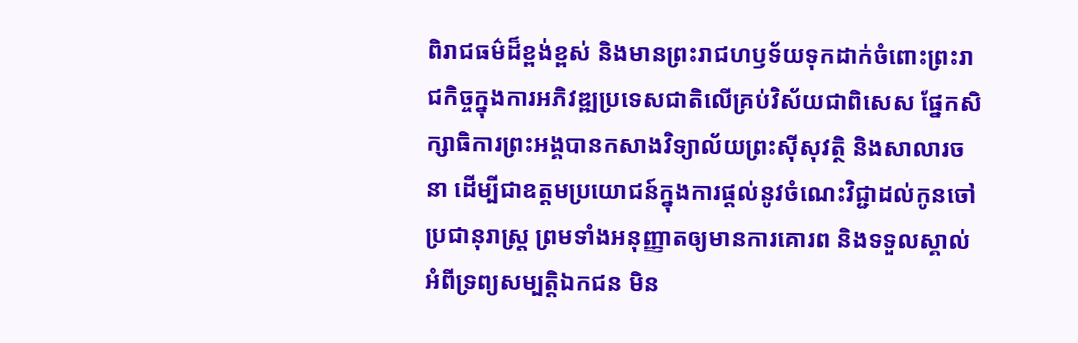ពិរាជធម៌ដ៏ខ្ពង់ខ្ពស់ និងមានព្រះរាជហឫទ័យទុកដាក់ចំពោះព្រះរាជកិច្ចក្នុងការអភិវឌ្ឍប្រទេសជាតិលើគ្រប់វិស័យជាពិសេស ផ្នែកសិក្សាធិការព្រះអង្គបានកសាងវិទ្យាល័យព្រះសុីសុវត្ថិ និងសាលារចនា ដើម្បីជាឧត្តមប្រយោជន៍ក្នុងការផ្តល់នូវចំណេះវិជ្ជាដល់កូនចៅប្រជានុរាស្រ្ត ព្រមទាំងអនុញ្ញាតឲ្យមានការគោរព និងទទួលស្គាល់អំពីទ្រព្យសម្បត្តិឯកជន មិន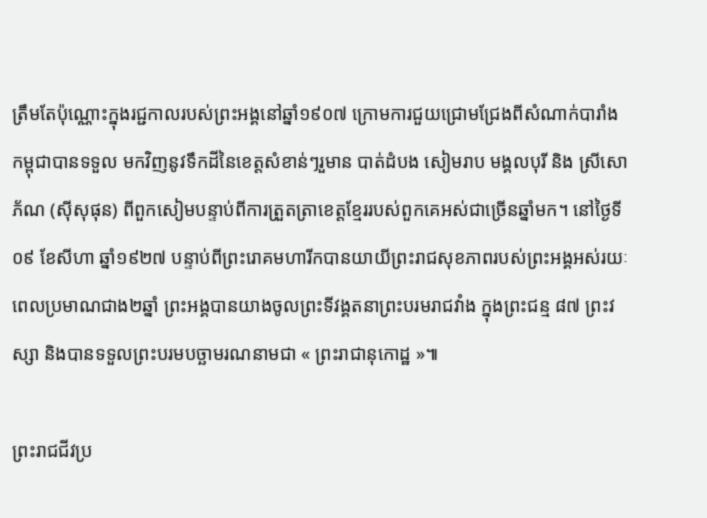ត្រឹមតែប៉ុណ្ណោះក្នុងរជ្ជកាលរបស់ព្រះអង្គនៅឆ្នាំ១៩០៧ ក្រោមការជួយជ្រោមជ្រែងពីសំណាក់បារាំង កម្ពុជាបានទទួល មកវិញនូវទឹកដីនៃខេត្តសំខាន់ៗរួមាន បាត់ដំបង សៀមរាប មង្គលបុរី និង ស្រីសោភ័ណ (សុីសុផុន) ពីពួកសៀមបន្ទាប់ពីការត្រួតត្រាខេត្តខ្មែររបស់ពួកគេអស់ជាច្រើនឆ្នាំមក។ នៅថ្ងៃទី០៩ ខែសីហា ឆ្នាំ១៩២៧ បន្ទាប់ពីព្រះរោគមហារីកបានយាយីព្រះរាជសុខភាពរបស់ព្រះអង្គអស់រយៈពេលប្រមាណជាង២ឆ្នាំ ព្រះអង្គបានយាងចូលព្រះទីវង្គតនាព្រះបរមរាជវាំង ក្នុងព្រះជន្ម ៨៧ ព្រះវស្សា និងបានទទួលព្រះបរមបច្ឆាមរណនាមជា « ព្រះរាជានុកោដ្ឋ »៕

ព្រះរាជជីវប្រ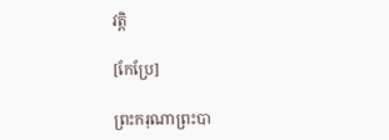វត្តិ

[កែប្រែ]

ព្រះករុណាព្រះបា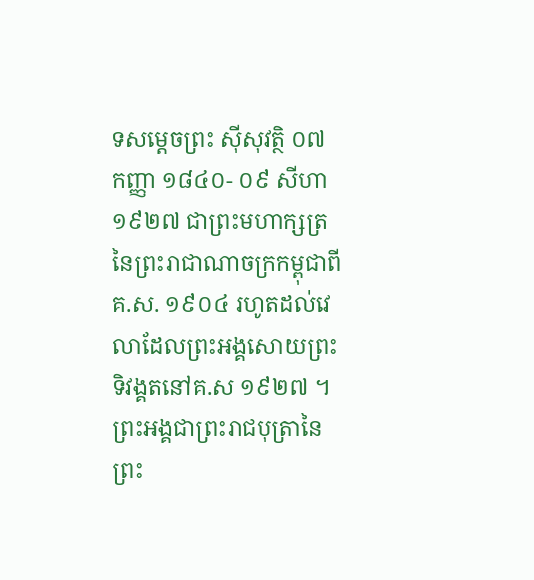ទសម្តេចព្រះ ស៊ីសុវត្ថិ ០៧ កញ្ញា ១៨៤០- ០៩ សីហា ១៩២៧ ជាព្រះមហាក្សត្រនៃព្រះរាជាណាចក្រកម្ពុជាពី គ.ស. ១៩០៤ រហូតដល់វេលាដែលព្រះអង្គសោយព្រះទិវង្គតនៅគ.ស ១៩២៧ ។ ព្រះអង្គជាព្រះរាជបុត្រានៃ ព្រះ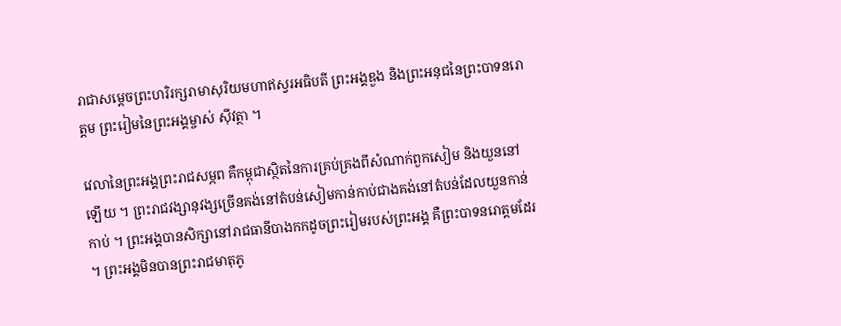រាជាសម្តេចព្រះហរិរក្សរាមាសុរិយមហាឥស្វរអធិបតី ព្រះអង្គឌួង និងព្រះអនុជនៃព្រះបាទនរោត្តម ព្រះរៀមនៃព្រះអង្គម្ចាស់ ស៊ីវត្ថា ។

វេលានៃព្រះអង្គព្រះរាជសម្ភព គឺកម្ពុជាស្ថិតនៃការគ្រប់គ្រងពីសំណាក់ពួកសៀម និងយួននៅឡើយ ។ ព្រះរាជវង្សានុវង្សច្រើនគង់នៅតំបន់សៀមកាន់កាប់ជាងគង់នៅតំបន់ដែលយួនកាន់កាប់ ។ ព្រះអង្គបានសិក្សានៅរាជធានីបាងកកដូចព្រះរៀមរបស់ព្រះអង្គ គឺព្រះបាទនរោត្តមដែរ ។ ព្រះអង្គមិនបានព្រះរាជមាតុភូ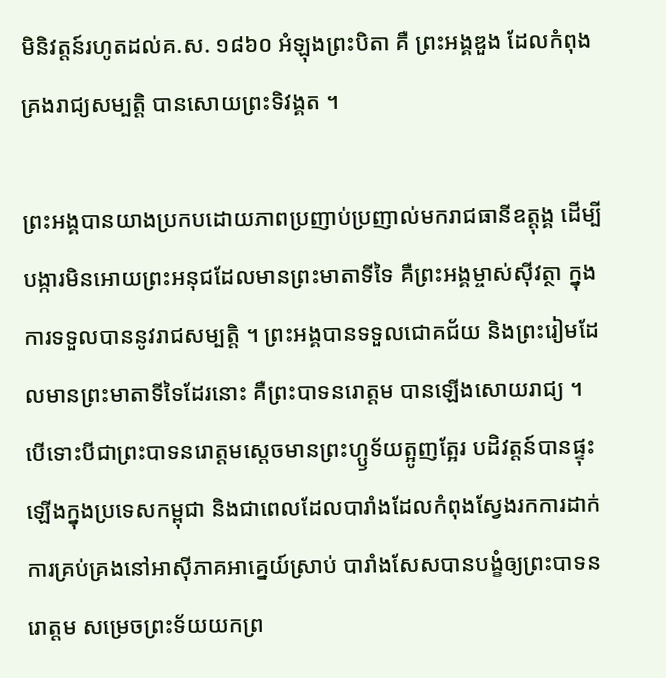មិនិវត្តន៍រហូតដល់គ.ស. ១៨៦០ អំឡុងព្រះបិតា គឺ ព្រះអង្គឌួង ដែលកំពុងគ្រងរាជ្យសម្បត្តិ បានសោយព្រះទិវង្គត ។

ព្រះអង្គបានយាងប្រកបដោយភាពប្រញាប់ប្រញាល់មករាជធានីឧត្តុង្គ ដើម្បីបង្ការមិនអោយព្រះអនុជដែលមានព្រះមាតាទីទៃ គឺព្រះអង្គម្ចាស់ស៊ីវត្ថា ក្នុងការទទួលបាននូវរាជសម្បត្តិ ។ ព្រះអង្គបានទទួលជោគជ័យ និងព្រះរៀមដែលមានព្រះមាតាទីទៃដែរនោះ គឺព្រះបាទនរោត្តម បានឡើងសោយរាជ្យ ។ បើទោះបីជាព្រះបាទនរោត្តមស្តេចមានព្រះហ្ឫទ័យត្អូញត្អែរ បដិវត្តន៍បានផ្ទុះឡើងក្នុងប្រទេសកម្ពុជា និងជាពេលដែលបារាំងដែលកំពុងស្វែងរកការដាក់ការគ្រប់គ្រងនៅអាស៊ីភាគអាគ្នេយ៍ស្រាប់ បារាំងសែសបានបង្ខំឲ្យព្រះបាទនរោត្តម សម្រេចព្រះទ័យយកព្រ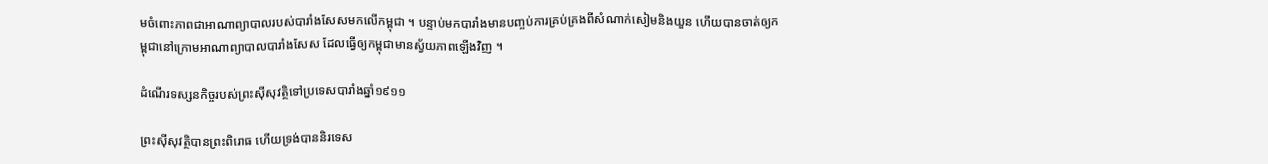មចំពោះភាពជាអាណាព្យាបាលរបស់បារាំងសែសមកលើកម្ពុជា ។ បន្ទាប់មកបារាំងមានបញ្ចប់ការគ្រប់គ្រងពីសំណាក់សៀមនិងយួន ហើយបានចាត់ឲ្យកម្ពុជានៅក្រោមអាណាព្យាបាលបារាំងសែស ដែលធ្វើឲ្យកម្ពុជាមានស្វ័យភាពឡើងវិញ ។

ដំណើរទស្សនកិច្ចរបស់ព្រះស៊ីសុវត្ថិទៅប្រទេសបារាំងឆ្នាំ១៩១១

ព្រះស៊ីសុវត្ថិបានព្រះពិរោធ ហើយទ្រង់បាននិរទេស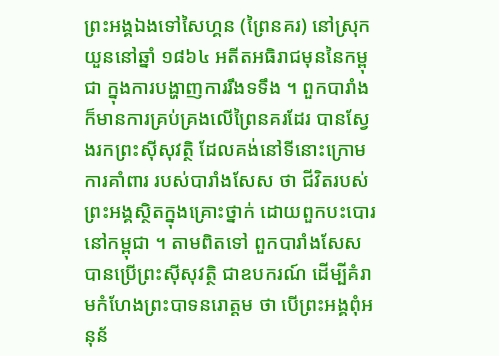ព្រះអង្គឯងទៅសៃហ្គន (ព្រៃនគរ) នៅស្រុកយួននៅឆ្នាំ ១៨៦៤ អតីតអធិរាជមុននៃកម្ពុជា ក្នុងការបង្ហាញការរឹងទទឹង ។ ពួកបារាំង ក៏មានការគ្រប់គ្រងលើព្រៃនគរដែរ បានស្វែងរកព្រះស៊ីសុវត្ថិ ដែលគង់នៅទីនោះក្រោម ការគាំពារ របស់បារាំងសែស ថា ជីវិតរបស់ព្រះអង្គស្ថិតក្នុងគ្រោះថ្នាក់ ដោយពួកបះបោរនៅកម្ពុជា ។ តាមពិតទៅ ពួកបារាំងសែសបានប្រើព្រះស៊ីសុវត្ថិ ជាឧបករណ៍ ដើម្បីគំរាមកំហែងព្រះបាទនរោត្តម ថា បើព្រះអង្គពុំអនុន័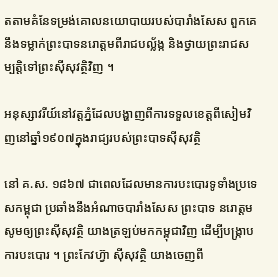តតាមគំនែទម្រង់គោលនយោបាយរបស់បារាំងសែស ពួកគេនឹងទម្លាក់ព្រះបាទនរោត្តមពីរាជបល្ល័ង្ក និងថ្វាយព្រះរាជសម្បត្តិទៅព្រះស៊ីសុវត្ថិវិញ ។

អនុស្សាវរីយ៍នៅវត្តភ្នំដែលបង្ហាញពីការទទួលខេត្តពីសៀមវិញនៅឆ្នាំ១៩០៧ក្នុងរាជ្យរបស់ព្រះបាទស៊ីសុវត្ថិ

នៅ គ.ស. ១៨៦៧ ជាពេលដែលមានការបះបោរទូទាំងប្រទេសកម្ពុជា ប្រឆាំងនឹងអំណាចបារាំងសែស ព្រះបាទ នរោត្តម សូមឲ្យព្រះស៊ីសុវត្ថិ យាងត្រឡប់មកកម្ពុជាវិញ ដើម្បីបង្ក្រាបការបះបោរ ។ ព្រះកែវហ្វ៊ា ស៊ីសុវត្ថិ យាងចេញពី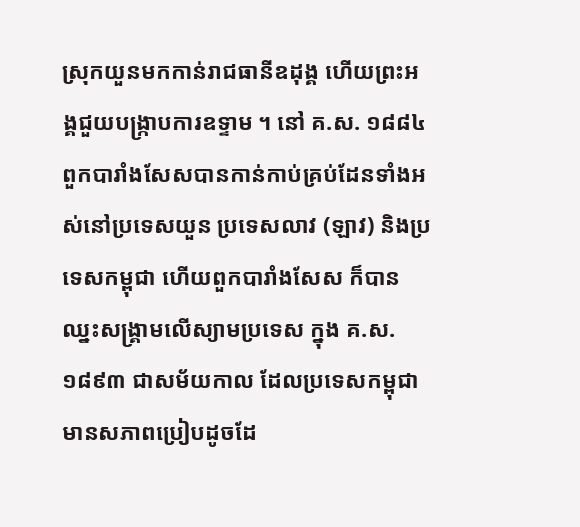ស្រុកយួនមកកាន់រាជធានីឧដុង្គ ហើយព្រះអង្គជួយបង្ក្រាបការឧទ្ទាម ។ នៅ គ.ស. ១៨៨៤ ពួកបារាំងសែសបានកាន់កាប់គ្រប់ដែនទាំងអស់នៅប្រទេសយួន ប្រទេសលាវ (ឡាវ) និងប្រទេសកម្ពុជា ហើយពួកបារាំងសែស ក៏បានឈ្នះសង្គ្រាមលើស្យាមប្រទេស ក្នុង គ.ស. ១៨៩៣ ជាសម័យកាល ដែលប្រទេសកម្ពុជាមានសភាពប្រៀបដូចដែ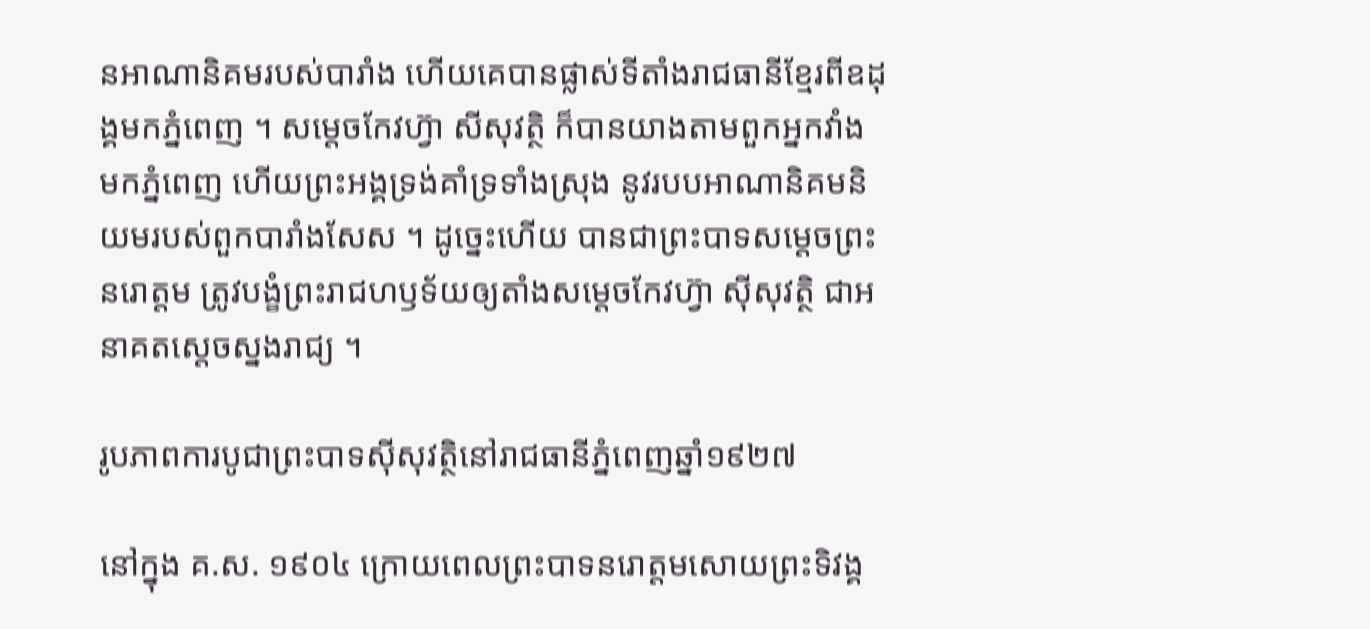នអាណានិគមរបស់បារាំង ហើយគេបានផ្លាស់ទីតាំងរាជធានីខ្មែរពីឧដុង្គមកភ្នំពេញ ។ សម្តេចកែវហ្វ៊ា សីសុវត្ថិ ក៏បានយាងតាមពួកអ្នកវាំង មកភ្នំពេញ ហើយព្រះអង្គទ្រង់គាំទ្រទាំងស្រុង នូវរបបអាណានិគមនិយមរបស់ពួកបារាំងសែស ។ ដូច្នេះហើយ បានជាព្រះបាទសម្តេចព្រះ នរោត្តម ត្រូវបង្ខំព្រះរាជហឫទ័យឲ្យតាំងសម្តេចកែវហ្វ៊ា ស៊ីសុវត្ថិ ជាអនាគតស្តេចស្នងរាជ្យ ។

រូបភាពការបូជាព្រះបាទស៊ីសុវត្ថិនៅរាជធានីភ្នំពេញឆ្នាំ១៩២៧

នៅក្នុង គ.ស. ១៩០៤ ក្រោយពេលព្រះបាទនរោត្តមសោយព្រះទិវង្គ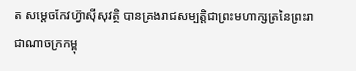ត សម្តេចកែវហ្វ៊ាស៊ីសុវត្ថិ បានគ្រងរាជសម្បត្តិជាព្រះមហាក្សត្រនៃព្រះរាជាណាចក្រកម្ពុ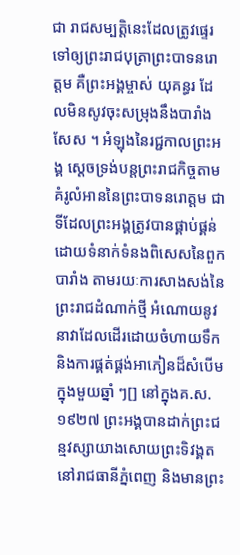ជា រាជសម្បត្តិនេះដែលត្រូវផ្ទេរទៅឲ្យព្រះរាជបុត្រាព្រះបាទនរោត្តម គឺព្រះអង្គម្ចាស់ យុគន្ធរ ដែលមិនសូវចុះសម្រុងនឹងបារាំងសែស ។ អំឡុងនៃរជ្ជកាលព្រះអង្គ ស្តេចទ្រង់បន្តព្រះរាជកិច្ចតាមគំរូលំអាននៃព្រះបាទនរោត្តម ជាទីដែលព្រះអង្គត្រូវបានផ្គាប់ផ្គន់ដោយទំនាក់ទំនងពិសេសនៃពួកបារាំង តាមរយៈការសាងសង់នៃព្រះរាជដំណាក់ថ្មី អំណោយនូវនាវាដែលដើរដោយចំហាយទឹក និងការផ្គត់ផ្គង់អាភៀនដ៏សំបើមក្នុងមួយឆ្នាំ ៗ[] នៅក្នុងគ.ស. ១៩២៧ ព្រះអង្គបានដាក់ព្រះជន្មវស្សាយាងសោយព្រះទិវង្គតនៅរាជធានីភ្នំពេញ និងមានព្រះ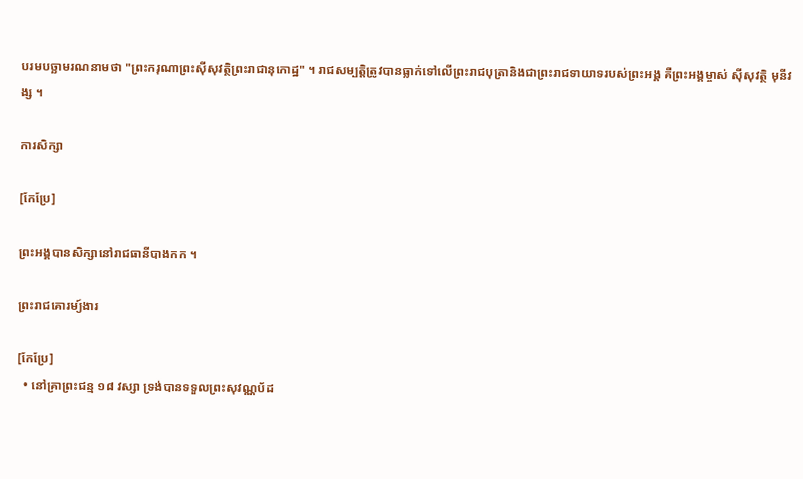បរមបច្ឆាមរណនាមថា "ព្រះករុណាព្រះស៊ីសុវត្ថិព្រះរាជានុកោដ្ឋ" ។ រាជសម្បត្តិត្រូវបានធ្លាក់ទៅលើព្រះរាជបុត្រានិងជាព្រះរាជទាយាទរបស់ព្រះអង្គ គឺព្រះអង្គម្ចាស់ ស៊ីសុវត្ថិ មុនីវង្ស ។

ការសិក្សា

[កែប្រែ]

ព្រះអង្គបានសិក្សានៅរាជធានីបាងកក ។

ព្រះរាជគោរម្យ៍ងារ

[កែប្រែ]
  • នៅគ្រាព្រះជន្ម ១៨ វស្សា ទ្រង់បានទទួលព្រះសុវណ្ណប័ដ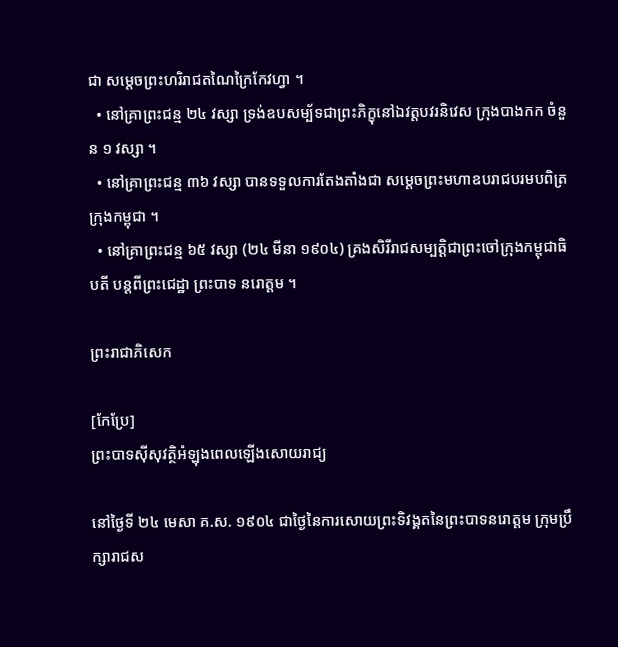ជា សម្ដេចព្រះហរិរាជតណៃក្រៃកែវហ្វា ។
  • នៅគ្រាព្រះជន្ម ២៤ វស្សា ទ្រង់ឧបសម្ប័ទជាព្រះភិក្ខុនៅឯវត្តបវរនិវេស ក្រុងបាងកក ចំនួន ១ វស្សា ។
  • នៅគ្រាព្រះជន្ម ៣៦ វស្សា បានទទួលការតែងតាំងជា សម្ដេចព្រះមហាឧបរាជបរមបពិត្រ ក្រុងកម្ពុជា ។
  • នៅគ្រាព្រះជន្ម ៦៥ វស្សា (២៤ មីនា ១៩០៤) គ្រងសិរីរាជសម្បត្តិជាព្រះចៅក្រុងកម្ពុជាធិបតី បន្តពីព្រះជេដ្ឋា ព្រះបាទ នរោត្ដម ។

ព្រះរាជាភិសេក

[កែប្រែ]
ព្រះបាទស៊ីសុវត្ថិអំឡុងពេលឡើងសោយរាជ្យ

នៅថ្ងៃទី ២៤ មេសា គ.ស. ១៩០៤ ជាថ្ងៃនៃការសោយព្រះទិវង្គតនៃព្រះបាទនរោត្តម ក្រុមប្រឹក្សារាជស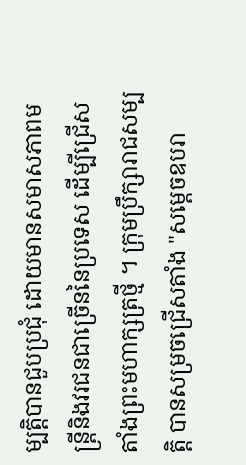ម្បត្តិបានជួបប្រជុំ ដោយមានសមាសភាពមន្រ្តីនិងវរជនជាច្រើននៃប្រទេស ដើម្បីជ្រើសតាំងព្រះមហាក្សត្រថ្មី ។ ក្រុមប្រឹក្សារាជសម្បត្តិ បានសម្រចជ្រើសតាំង "សម្តេចឧបរា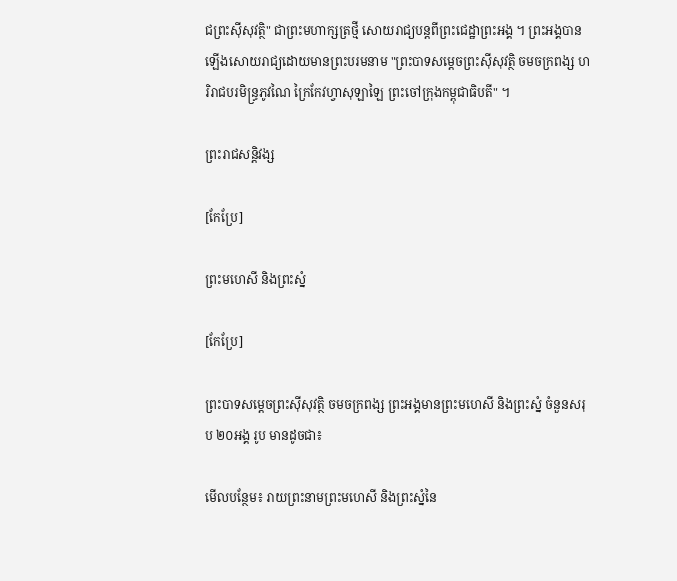ជព្រះស៊ីសុវត្ថិ" ជាព្រះមហាក្សត្រថ្មី សោយរាជ្យបន្តពីព្រះជេដ្ឋាព្រះអង្គ ។ ព្រះអង្គបានឡើងសោយរាជ្យដោយមានព្រះបរមនាម "ព្រះបាទសម្តេចព្រះស៊ីសុវត្ថិ ចមចក្រពង្ស ហរិរាជបរមិន្ធ្រភូវណៃ ក្រៃកែវហ្វាសុឡាឡៃ ព្រះចៅក្រុងកម្ពុជាធិបតី" ។

ព្រះរាជសន្តិវង្ស

[កែប្រែ]

ព្រះមហេសី និងព្រះស្នំ

[កែប្រែ]

ព្រះបាទសម្តេចព្រះស៊ីសុវត្ថិ ចមចក្រពង្ស ព្រះអង្គមានព្រះមហេសី និងព្រះស្នំ ចំនួនសរុប ២០អង្គ រូប មានដូចជា៖

មើលបន្ថែម៖ រាយព្រះនាមព្រះមហេសី និងព្រះស្នំនៃ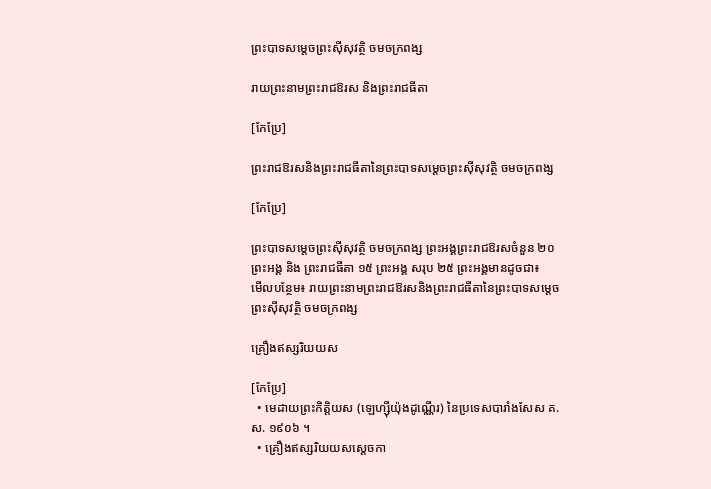ព្រះបាទសម្តេចព្រះស៊ីសុវតិ្ថ ចមចក្រពង្ស

រាយព្រះនាមព្រះរាជឱរស និងព្រះរាជធីតា

[កែប្រែ]

ព្រះរាជឱរសនិងព្រះរាជធីតានៃព្រះបាទសម្តេចព្រះស៊ីសុវត្ថិ ចមចក្រពង្ស

[កែប្រែ]

ព្រះបាទសម្តេចព្រះស៊ីសុវត្ថិ ចមចក្រពង្ស ព្រះអង្គព្រះរាជឱរសចំនួន ២០ ព្រះអង្គ និង ព្រះរាជធីតា ១៥ ព្រះអង្គ សរុប ២៥ ព្រះអង្គមានដូចជា៖
មើលបន្ថែម៖ រាយព្រះនាមព្រះរាជឱរសនិងព្រះរាជធីតានៃព្រះបាទសម្តេចព្រះស៊ីសុវត្ថិ ចមចក្រពង្ស

គ្រឿងឥស្សរិយយស

[កែប្រែ]
  • មេដាយព្រះកិត្តិយស (ឡេហ្ស៊ីយ៉ុងដូណ្ណើរ) នៃប្រទេសបារាំងសែស គ.ស. ១៩០៦ ។
  • គ្រឿងឥស្សរិយយសស្ដេចកា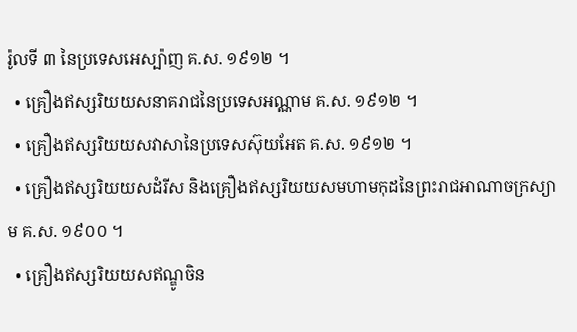រ៉ូលទី ៣ នៃប្រទេសអេស្ប៉ាញ គ.ស. ១៩១២ ។
  • គ្រឿងឥស្សរិយយសនាគរាជនៃប្រទេសអណ្ណាម គ.ស. ១៩១២ ។
  • គ្រឿងឥស្សរិយយសវាសានៃប្រទេសស៊ុយអែត គ.ស. ១៩១២ ។
  • គ្រឿងឥស្សរិយយសដំរីស និងគ្រឿងឥស្សរិយយសមហាមកុដនៃព្រះរាជអាណាចក្រស្យាម គ.ស. ១៩០០ ។
  • គ្រឿងឥស្សរិយយសឥណ្ឌូចិន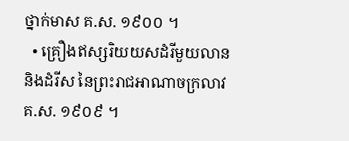ថ្នាក់មាស គ.ស. ១៩០០ ។
  • គ្រឿងឥស្សរិយយសដំរីមួយលាន និងដំរីស នៃព្រះរាជអាណាចក្រលាវ គ.ស. ១៩០៩ ។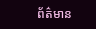ព័ត៌មាន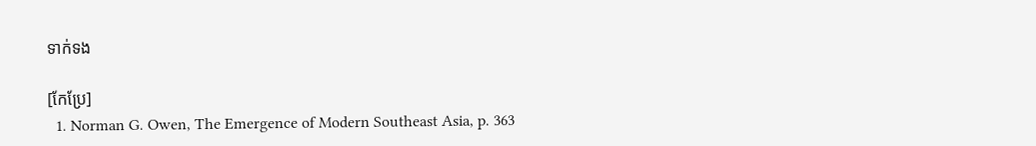ទាក់ទង

[កែប្រែ]
  1. Norman G. Owen, The Emergence of Modern Southeast Asia, p. 363